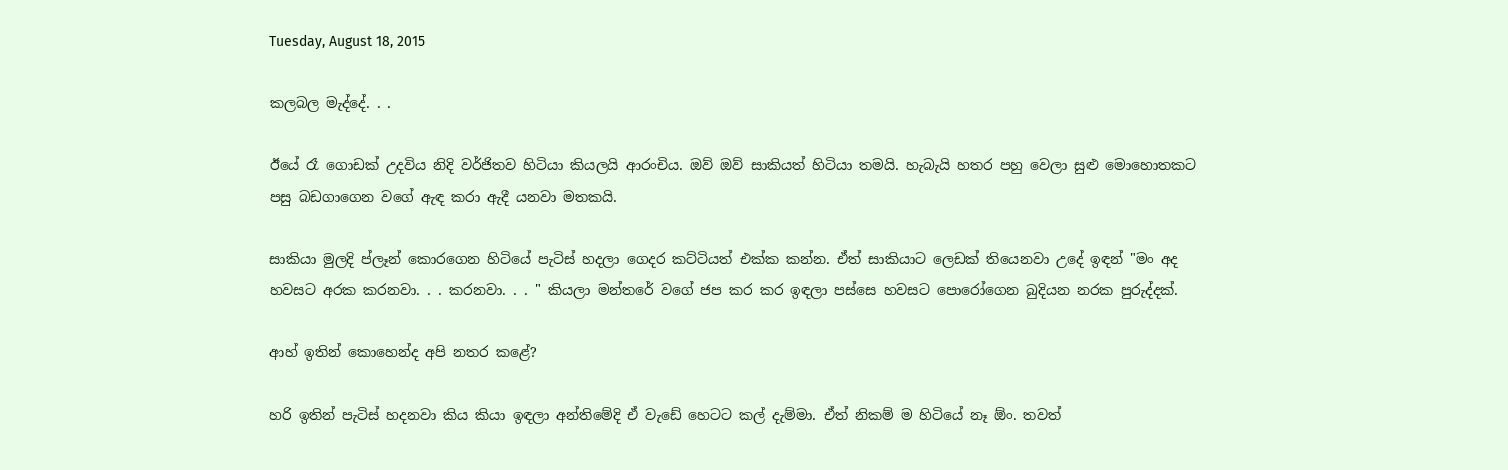Tuesday, August 18, 2015

කලබල මැද්දේ. . .

ඊයේ රෑ ගොඩක් උදවිය නිදි වර්ජිතව හිටියා කියලයි ආරංචිය. ඔව් ඔව් සාකියත් හිටියා තමයි. හැබැයි හතර පහු වෙලා සුළු මොහොතකට පසු බඩගාගෙන වගේ ඇඳ කරා ඇදී යනවා මතකයි.

සාකියා මුලදි ප්ලෑන් කොරගෙන හිටියේ පැටිස් හදලා ගෙදර කට්ටියත් එක්ක කන්න. ඒත් සාකියාට ලෙඩක් තියෙනවා උදේ ඉඳන් "මං අද හවසට අරක කරනවා. . . කරනවා. . . " කියලා මන්තරේ වගේ ජප කර කර ඉඳලා පස්සෙ හවසට පොරෝගෙන බුදියන නරක පුරුද්දක්.

ආහ් ඉතින් කොහෙන්ද අපි නතර කළේ?

හරි ඉතින් පැටිස් හදනවා කිය කියා ඉඳලා අන්තිමේදි ඒ වැඩේ හෙටට කල් දැම්මා. ඒත් නිකම් ම හිටියේ නෑ ඕං. තවත්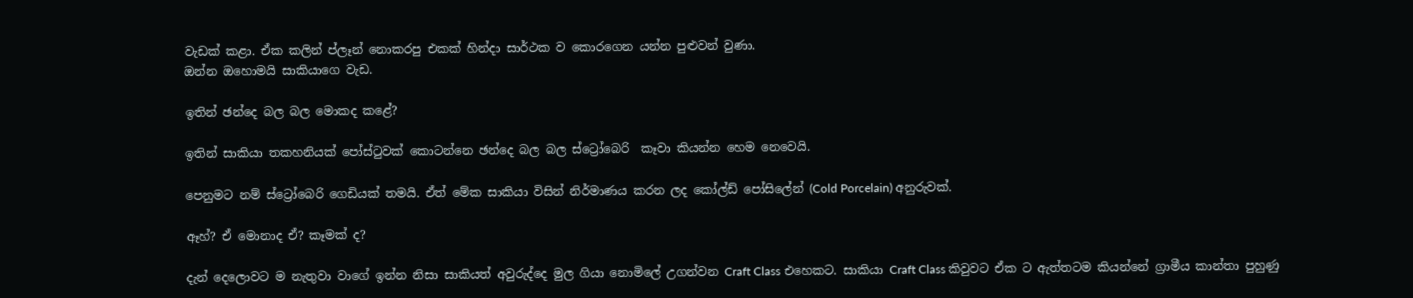වැඩක් කළා. ඒක කලින් ප්ලෑන් නොකරපු එකක් හින්දා සාර්ථක ව කොරගෙන යන්න පුළුවන් වුණා.
ඔන්න ඔහොමයි සාකියාගෙ වැඩ.

ඉතින් ඡන්දෙ බල බල මොකද කළේ?

ඉතින් සාකියා තකහනියක් පෝස්ටුවක් කොටන්නෙ ඡන්දෙ බල බල ස්ට්‍රෝබෙරි  කෑවා කියන්න හෙම නෙවෙයි.

පෙනුමට නම් ස්ට්‍රෝබෙරි ගෙඩියක් තමයි. ඒත් මේක සාකියා විසින් නිර්මාණය කරන ලද කෝල්ඩ් පෝසිලේන් (Cold Porcelain) අනුරුවක්.

ඈහ්? ඒ මොනාද ඒ? කෑමක් ද?

දැන් දෙලොවට ම නැතුවා වාගේ ඉන්න නිසා සාකියත් අවුරුද්දෙ මුල ගියා නොමිලේ උගන්වන Craft Class එහෙකට. සාකියා Craft Class කිවුවට ඒක ට ඇත්තටම කියන්නේ ග්‍රාමීය කාන්තා පුහුණු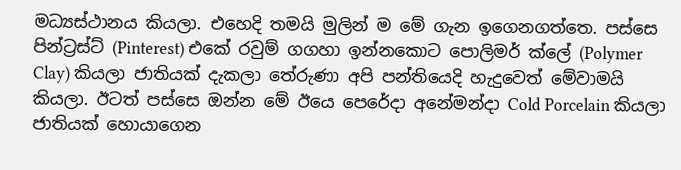මධ්‍යස්ථානය කියලා. එහෙදි තමයි මුලින් ම මේ ගැන ඉගෙනගත්තෙ. පස්සෙ පින්ට්‍රස්ට් (Pinterest) එකේ රවුම් ගගහා ඉන්නකොට පොලිමර් ක්ලේ (Polymer Clay) කියලා ජාතියක් දැකලා තේරුණා අපි පන්තියෙදි හැදුවෙත් මේවාමයි කියලා. ඊටත් පස්සෙ ඔන්න මේ ඊයෙ පෙරේදා අනේමන්දා Cold Porcelain කියලා ජාතියක් හොයාගෙන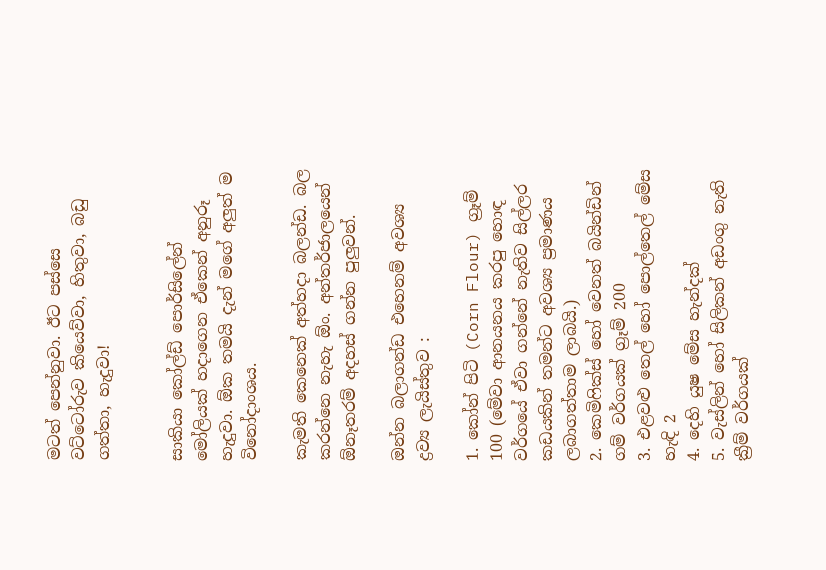මටත් පෙන්නුවා. ඊට පස්සෙ වට්ටෝරුව කියෙව්වා, හිතුවා, බඩු ගත්තා, හැදුවා!


සාකියා කෝල්ඩ් පොර්සිලේන් මෝලියක් හදාගෙන ඒකෙන් අනුරූ හැදුවා. ඕක තමයි දැන් මගේ අලුත් ම විනෝදාංශය.

කැමති කෙනෙක් අත්හදා බලන්ඩ. බල කරන්නෙ නැහැ ඕං. අන්තර්ජාලයෙන් ඕනෑතරම් අදහස් ගන්න පුලුවන්.

ඔන්න බලාගන්ඩ එහෙනම් අවශ්‍ය ද්‍රව්‍ය ලැයිස්තුව :

1. කෝන් පිටි (Corn Flour) ග්‍රෑම් 100 (මේවා ආනයනය කරපු හොඳ වර්ගයේ ඒවා ගන්නේ නැතිව සිල්ලර කඩයකින් තමන්ට අවශ්‍ය ප්‍රමාණය ලබාගත්තාම ලාබයි.)
2. කෙමිෆික්ස් හෝ වෙනත් බයින්ඩින් ගම් වර්ගයක් ග්‍රෑම් 200
3. එළවළු තෙල් හෝ පොල්තෙල් මේස හැඳි 2
4. දෙහි යුෂ මේස හැන්දක්
5. වැස්ලින් හෝ සිලිකන් අඩංගු නැති ක්‍රීම් වර්ගයක්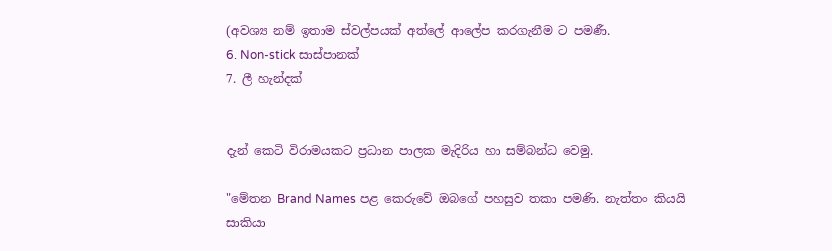(අවශ්‍ය නම් ඉතාම ස්වල්පයක් අත්ලේ ආලේප කරගැනීම ට පමණී.
6. Non-stick සාස්පානක්
7. ලී හැන්දක්


දැන් කෙටි විරාමයකට ප්‍රධාන පාලක මැදිරිය හා සම්බන්ධ වෙමු.

"මේතන Brand Names පළ කෙරුවේ ඔබගේ පහසුව තකා පමණි. නැත්තං කියයි සාකියා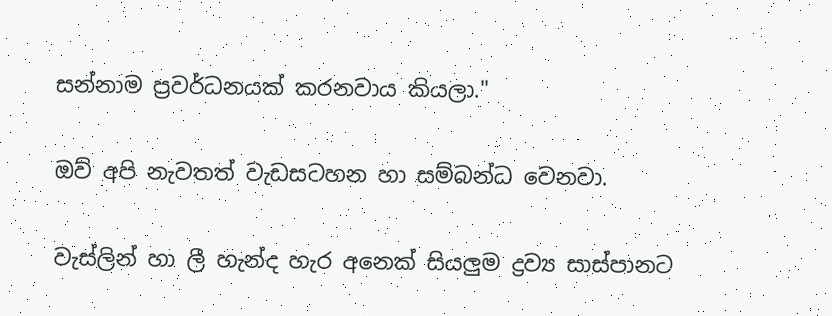සන්නාම ප්‍රවර්ධනයක් කරනවාය කියලා."

ඔව් අපි නැවතත් වැඩසටහන හා සම්බන්ධ වෙනවා.

වැස්ලින් හා ලී හැන්ද හැර අනෙක් සියලුම ද්‍රව්‍ය සාස්පානට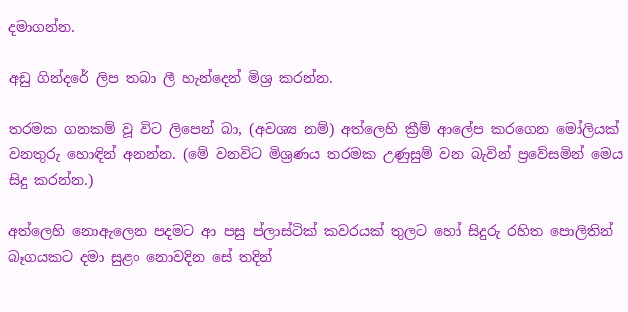දමාගන්න.

අඩු ගින්දරේ ලිප තබා ලී හැන්දෙන් මිශ්‍ර කරන්න.

තරමක ගනකම් වූ විට ලිපෙන් බා, (අවශ්‍ය නම්) අත්ලෙහි ක්‍රීම් ආලේප කරගෙන මෝලියක් වනතුරු හොඳින් අනන්න. (මේ වනවිට මිශ්‍රණය තරමක උණුසුම් වන බැවින් ප්‍රවේසමින් මෙය සිදු කරන්න.)

අත්ලෙහි නොඇලෙන පදමට ආ පසු ප්ලාස්ටික් කවරයක් තුලට හෝ සිදුරු රහිත පොලිතින් බෑගයකට දමා සුළං නොවදින සේ තදින්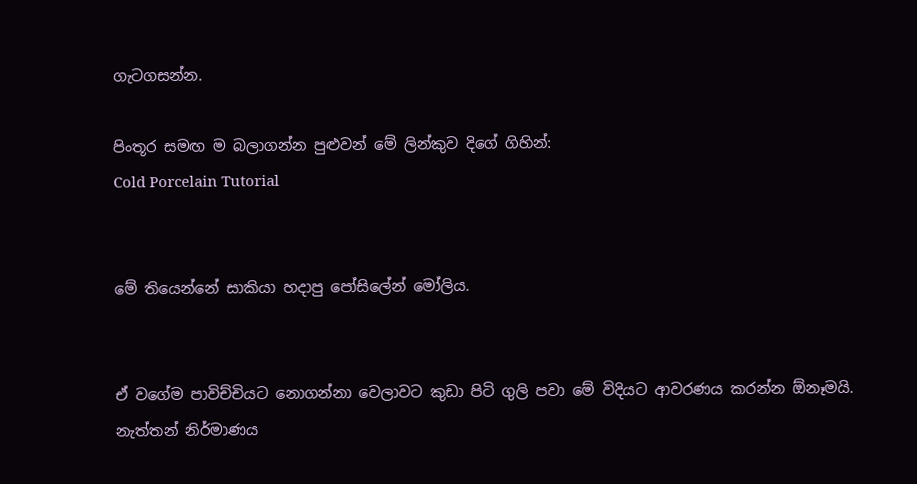ගැටගසන්න.

පිංතූර සමඟ ම බලාගන්න පුළුවන් මේ ලින්කුව දිගේ ගිහින්:
Cold Porcelain Tutorial


මේ තියෙන්නේ සාකියා හදාපු පෝසිලේන් මෝලිය.


ඒ වගේම පාවිච්චියට නොගන්නා වෙලාවට කුඩා පිටි ගුලි පවා මේ විදියට ආවරණය කරන්න ඕනෑමයි. නැත්තන් නිර්මාණය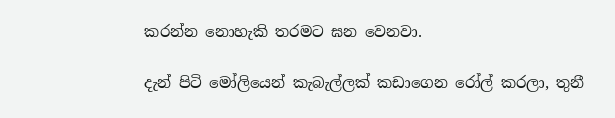කරන්න නොහැකි තරමට ඝන වෙනවා.

දැන් පිටි මෝලියෙන් කැබැල්ලක් කඩාගෙන රෝල් කරලා, තුනී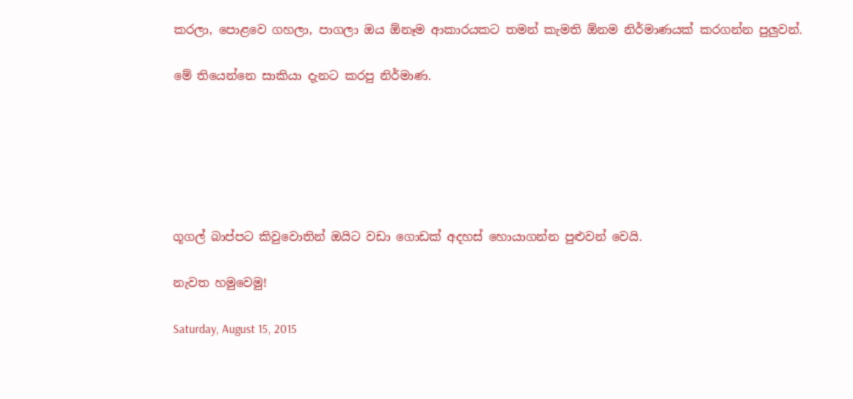කරලා, පොළවෙ ගහලා, පාගලා ඔය ඕනෑම ආකාරයකට තමන් කැමති ඕනම නිර්මාණයක් කරගන්න පුලුවන්.

මේ තියෙන්නෙ සාකියා දැනට කරපු නිර්මාණ.






ගූගල් බාප්පට කිවුවොතින් ඔයිට වඩා ගොඩක් අදහස් හොයාගන්න පුළුවන් වෙයි.

නැවත හමුවෙමු!

Saturday, August 15, 2015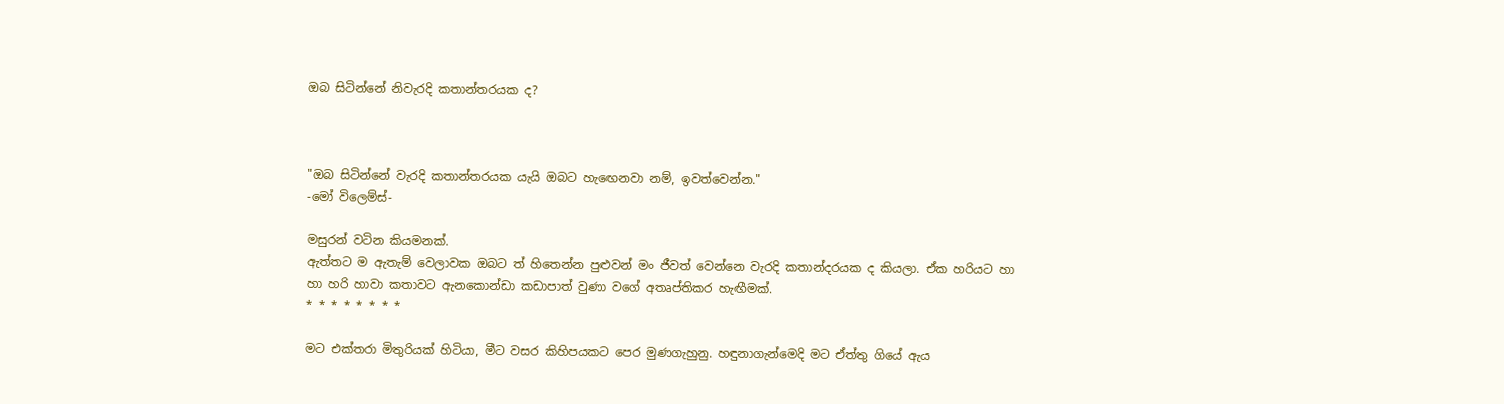ඔබ සිටින්නේ නිවැරදි කතාන්තරයක ද?



"ඔබ සිටින්නේ වැරදි කතාන්තරයක යැයි ඔබට හැඟෙනවා නම්, ඉවත්වෙන්න."
-මෝ විලෙම්ස්-

මසුරන් වටින කියමනක්.
ඇත්තට ම ඇතැම් වෙලාවක ඔබට ත් හිතෙන්න පුළුවන් මං ජීවත් වෙන්නෙ වැරදි කතාන්දරයක ද කියලා. ඒක හරියට හා හා හරි හාවා කතාවට ඇනකොන්ඩා කඩාපාත් වුණා වගේ අතෘප්තිකර හැඟීමක්.
* * * * * * * *

මට එක්තරා මිතුරියක් හිටියා, මීට වසර කිහිපයකට පෙර මුණගැහුනු. හඳුනාගැන්මෙදි මට ඒත්තු ගියේ ඇය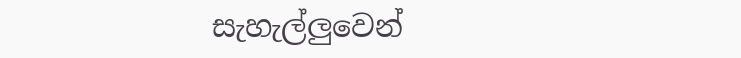සැහැල්ලුවෙන්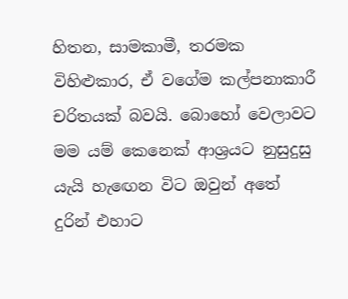හිතන, සාමකාමී, තරමක විහිළුකාර, ඒ වගේම කල්පනාකාරී චරිතයක් බවයි. බොහෝ වෙලාවට මම යම් කෙනෙක් ආශ්‍රයට නුසුදුසු යැයි හැඟෙන විට ඔවුන් අතේ දුරින් එහාට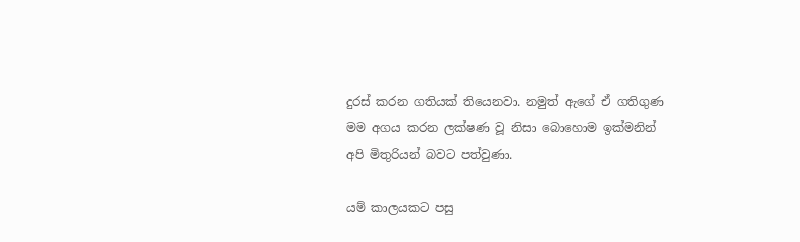දුරස් කරන ගතියක් තියෙනවා. නමුත් ඇගේ ඒ ගතිගුණ මම අගය කරන ලක්ෂණ වූ නිසා බොහොම ඉක්මනින් අපි මිතුරියන් බවට පත්වුණා.

යම් කාලයකට පසු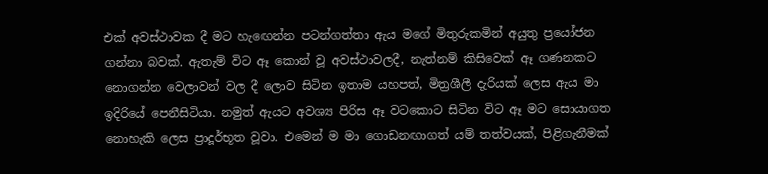එක් අවස්ථාවක දී මට හැඟෙන්න පටන්ගත්තා ඇය මගේ මිතුරුකමින් අයුතු ප්‍රයෝජන ගන්නා බවක්. ඇතැම් විට ඈ කොන් වූ අවස්ථාවලදී, නැත්නම් කිසිවෙක් ඈ ගණනකට නොගන්න වෙලාවන් වල දී ලොව සිටින ඉතාම යහපත්, මිත්‍රශීලී දැරියක් ලෙස ඇය මා ඉදිරියේ පෙනීසිටියා. නමුත් ඇයට අවශ්‍ය පිරිස ඈ වටකොට සිටින විට ඈ මට සොයාගත නොහැකි ලෙස ප්‍රාදූර්භූත වූවා. එමෙන් ම මා ගොඩනඟාගත් යම් තත්වයක්, පිළිගැනීමක්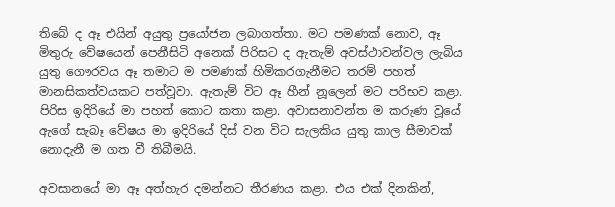තිබේ ද ඈ එයින් අයුතු ප්‍රයෝජන ලබාගත්තා. මට පමණක් නොව, ඈ මිතුරු වේෂයෙන් පෙනීසිටි අනෙක් පිරිසට ද ඇතැම් අවස්ථාවන්වල ලැබිය යුතු ගෞරවය ඈ තමාට ම පමණක් හිමිකරගැනීමට තරම් පහත් මානසිකත්වයකට පත්වූවා. ඇතැම් විට ඈ හීන් නූලෙන් මට පරිභව කළා. පිරිස ඉදිරියේ මා පහත් කොට කතා කළා. අවාසනාවන්ත ම කරුණ වූයේ ඇගේ සැබෑ වේෂය මා ඉදිරියේ දිස් වන විට සැලකිය යුතු කාල සීමාවක් නොදැනී ම ගත වී තිබීමයි.

අවසානයේ මා ඈ අත්හැර දමන්නට තීරණය කළා. එය එක් දිනකින්,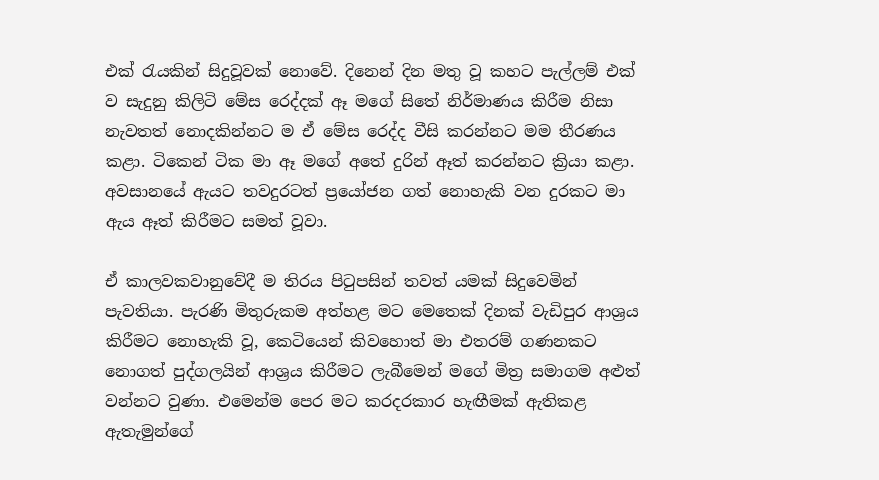එක් රැයකින් සිදුවූවක් නොවේ. දිනෙන් දින මතු වූ කහට පැල්ලම් එක් ව සැදුනු කිලිටි මේස රෙද්දක් ඈ මගේ සිතේ නිර්මාණය කිරීම නිසා නැවතත් නොදකින්නට ම ඒ මේස රෙද්ද වීසි කරන්නට මම තීරණය කළා. ටිකෙන් ටික මා ඈ මගේ අතේ දුරින් ඈත් කරන්නට ක්‍රියා කළා. අවසානයේ ඇයට තවදුරටත් ප්‍රයෝජන ගත් නොහැකි වන දුරකට මා ඇය ඈත් කිරීමට සමත් වූවා.

ඒ කාලවකවානුවේදී ම තිරය පිටුපසින් තවත් යමක් සිදුවෙමින් පැවතියා. පැරණි මිතුරුකම අත්හළ මට මෙතෙක් දිනක් වැඩිපුර ආශ්‍රය කිරීමට නොහැකි වූ, කෙටියෙන් කිවහොත් මා එතරම් ගණනකට නොගත් පුද්ගලයින් ආශ්‍රය කිරීමට ලැබීමෙන් මගේ මිත්‍ර සමාගම අළුත් වන්නට වුණා. එමෙන්ම පෙර මට කරදරකාර හැඟීමක් ඇතිකළ ඇතැමුන්ගේ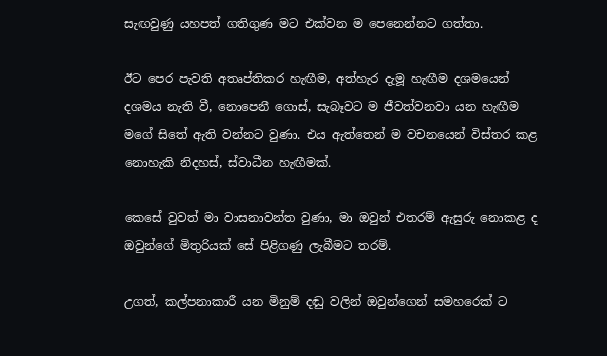සැඟවුණු යහපත් ගතිගුණ මට එක්වන ම පෙනෙන්නට ගත්තා.

ඊට පෙර පැවති අතෘප්තිකර හැඟීම, අත්හැර දැමූ හැඟීම දශමයෙන් දශමය නැති වී, නොපෙනී ගොස්, සැබෑවට ම ජීවත්වනවා යන හැඟීම මගේ සිතේ ඇති වන්නට වුණා. එය ඇත්තෙන් ම වචනයෙන් විස්තර කළ නොහැකි නිදහස්, ස්වාධීන හැඟීමක්.

කෙසේ වුවත් මා වාසනාවන්ත වුණා, මා ඔවුන් එතරම් ඇසුරු නොකළ ද ඔවුන්ගේ මිතුරියක් සේ පිළිගණු ලැබීමට තරම්.

උගත්, කල්පනාකාරී යන මිනුම් දඬු වලින් ඔවුන්ගෙන් සමහරෙක් ට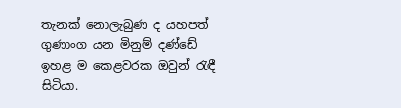තැනක් නොලැබුණ ද යහපත් ගුණාංග යන මිනුම් දණ්ඩේ ඉහළ ම කෙළවරක ඔවුන් රැඳී සිටියා.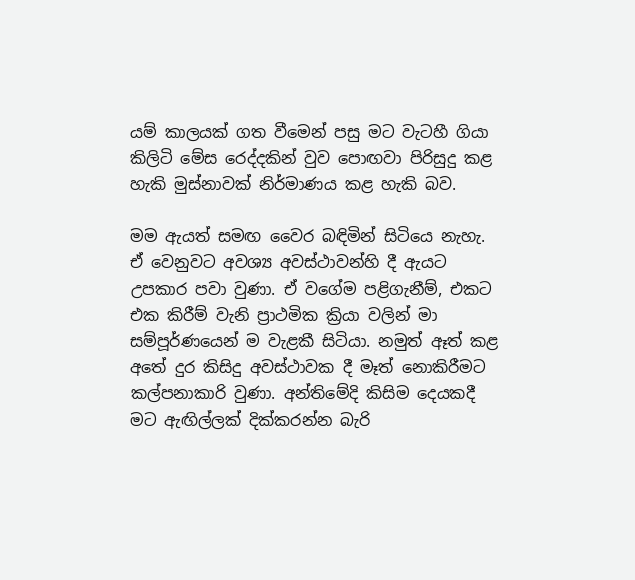යම් කාලයක් ගත වීමෙන් පසු මට වැටහී ගියා කිලිටි මේස රෙද්දකින් වුව පොඟවා පිරිසුදු කළ හැකි මුස්නාවක් නිර්මාණය කළ හැකි බව.

මම ඇයත් සමඟ වෛර බඳිමින් සිටියෙ නැහැ. ඒ වෙනුවට අවශ්‍ය අවස්ථාවන්හි දී ඇයට උපකාර පවා වුණා. ඒ වගේම පළිගැනීම්, එකට එක කිරීම් වැනි ප්‍රාථමික ක්‍රියා වලින් මා සම්පූර්ණයෙන් ම වැළකී සිටියා. නමුත් ඈත් කළ අතේ දුර කිසිදු අවස්ථාවක දී මෑත් නොකිරීමට කල්පනාකාරි වුණා. අන්තිමේදි කිසිම දෙයකදී මට ඇඟිල්ලක් දික්කරන්න බැරි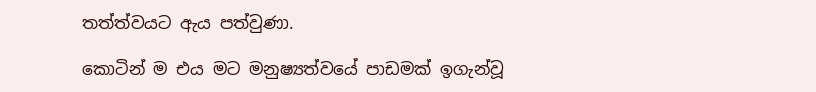තත්ත්වයට ඇය පත්වුණා.

කොටින් ම එය මට මනුෂ්‍යත්වයේ පාඩමක් ඉගැන්වූ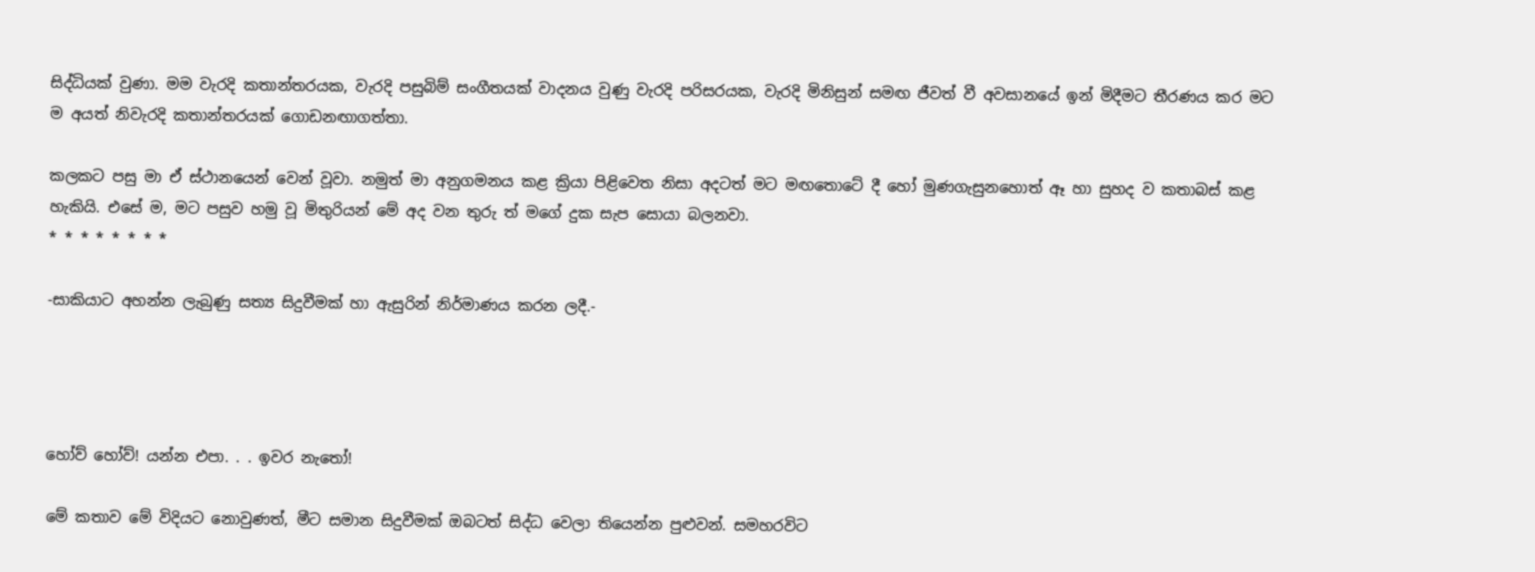සිද්ධියක් වුණා. මම වැරදි කතාන්තරයක, වැරදි පසුබිම් සංගීතයක් වාදනය වුණු වැරදි පරිසරයක, වැරදි මිනිසුන් සමඟ ජීවත් වී අවසානයේ ඉන් මිදීමට තීරණය කර මට ම අයත් නිවැරදි කතාන්තරයක් ගොඩනඟාගත්තා.

කලකට පසු මා ඒ ස්ථානයෙන් වෙන් වූවා. නමුත් මා අනුගමනය කළ ක්‍රියා පිළිවෙත නිසා අදටත් මට මඟතොටේ දී හෝ මුණගැසුනහොත් ඈ හා සුහද ව කතාබස් කළ හැකියි. එසේ ම, මට පසුව හමු වූ මිතුරියන් මේ අද වන තුරු ත් මගේ දුක සැප සොයා බලනවා.
* * * * * * * *

-සාකියාට අහන්න ලැබුණු සත්‍ය සිදුවීමක් හා ඇසුරින් නිර්මාණය කරන ලදී.-




හෝව් හෝව්! යන්න එපා. . . ඉවර නැතෝ!

මේ කතාව මේ විදියට නොවුණත්, මීට සමාන සිදුවීමක් ඔබටත් සිද්ධ වෙලා තියෙන්න පුළුවන්. සමහරවිට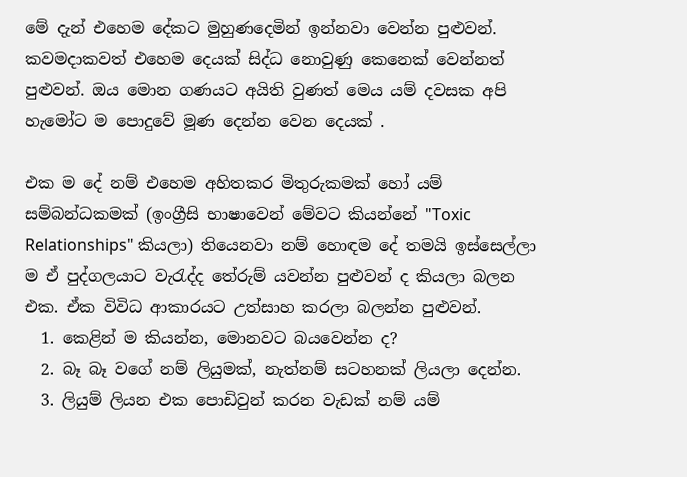මේ දැන් එහෙම දේකට මුහුණදෙමින් ඉන්නවා වෙන්න පුළුවන්. කවමදාකවත් එහෙම දෙයක් සිද්ධ නොවුණු කෙනෙක් වෙන්නත් පුළුවන්. ඔය මොන ගණයට අයිති වුණත් මෙය යම් දවසක අපි හැමෝට ම පොදුවේ මූණ දෙන්න වෙන දෙයක් .

එක ම දේ නම් එහෙම අහිතකර මිතුරුකමක් හෝ යම් සම්බන්ධකමක් (ඉංග්‍රීසි භාෂාවෙන් මේවට කියන්නේ "Toxic Relationships" කියලා) තියෙනවා නම් හොඳම දේ තමයි ඉස්සෙල්ලා ම ඒ පුද්ගලයාට වැරැද්ද තේරුම් යවන්න පුළුවන් ද කියලා බලන එක. ඒක විවිධ ආකාරයට උත්සාහ කරලා බලන්න පුළුවන්.
  1. කෙළින් ම කියන්න, මොනවට බයවෙන්න ද?
  2. බෑ බෑ වගේ නම් ලියුමක්, නැත්නම් සටහනක් ලියලා දෙන්න.
  3. ලියුම් ලියන එක පොඩිවුන් කරන වැඩක් නම් යම්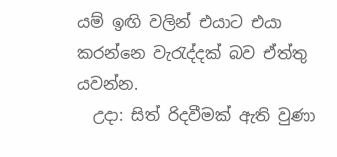යම් ඉඟි වලින් එයාට එයා කරන්නෙ වැරැද්දක් බව ඒත්තු යවන්න.
  උදා: සිත් රිදවීමක් ඇති වුණා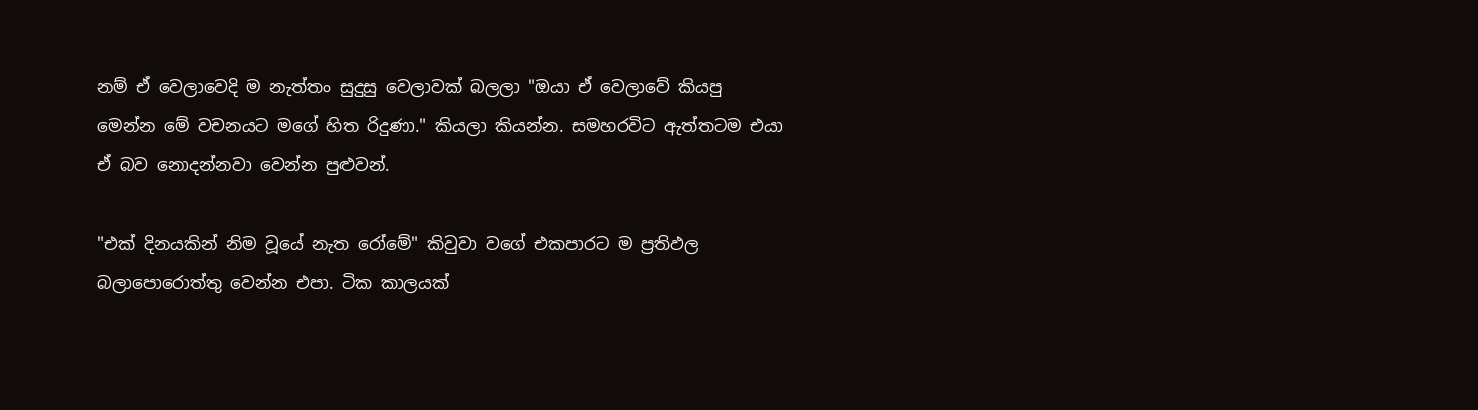නම් ඒ වෙලාවෙදි ම නැත්තං සුදුසු වෙලාවක් බලලා "ඔයා ඒ වෙලාවේ කියපු මෙන්න මේ වචනයට මගේ හිත රිදුණා." කියලා කියන්න. සමහරවිට ඇත්තටම එයා ඒ බව නොදන්නවා වෙන්න පුළුවන්.

"එක් දිනයකින් නිම වූයේ නැත රෝමේ" කිවුවා වගේ එකපාරට ම ප්‍රතිඵල බලාපොරොත්තු වෙන්න එපා. ටික කාලයක්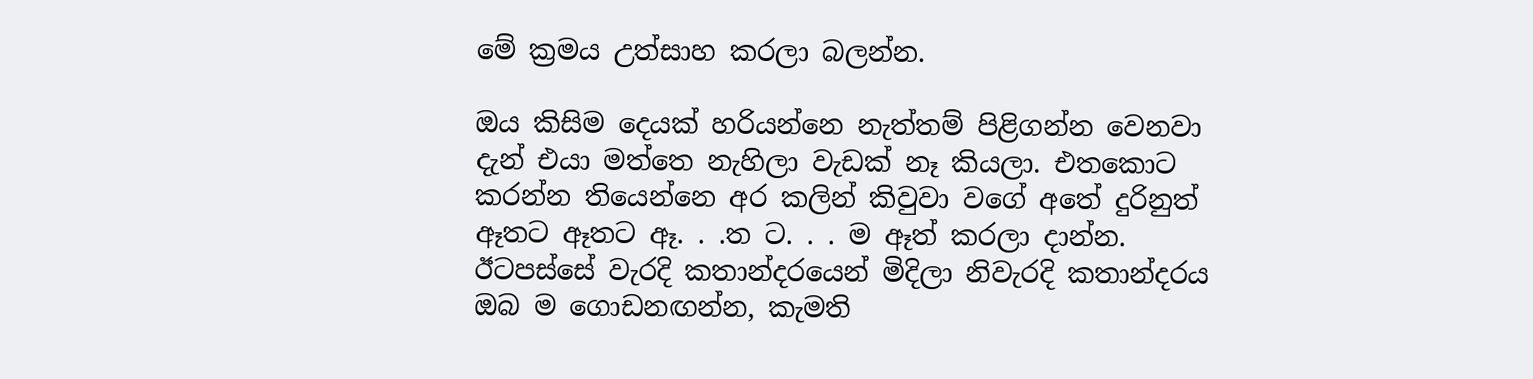මේ ක්‍රමය උත්සාහ කරලා බලන්න.

ඔය කිසිම දෙයක් හරියන්නෙ නැත්තම් පිළිගන්න වෙනවා දැන් එයා මත්තෙ නැහිලා වැඩක් නෑ කියලා. එතකොට කරන්න තියෙන්නෙ අර කලින් කිවුවා වගේ අතේ දුරිනුත් ඈතට ඈතට ඈ. . .ත ට. . . ම ඈත් කරලා දාන්න.
ඊටපස්සේ වැරදි කතාන්දරයෙන් මිදිලා නිවැරදි කතාන්දරය ඔබ ම ගොඩනඟන්න, කැමති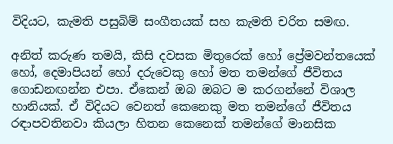විදියට, කැමති පසුබිම් සංගීතයක් සහ කැමති චරිත සමඟ.

අනිත් කරුණ තමයි, කිසි දවසක මිතුරෙක් හෝ ප්‍රේමවන්තයෙක් හෝ, දෙමාපියන් හෝ දරුවෙකු හෝ මත තමන්ගේ ජීවිතය ගොඩනඟන්න එපා. ඒකෙන් ඔබ ඔබට ම කරගන්නේ විශාල හානියක්. ඒ විදියට වෙනත් කෙනෙකු මත තමන්ගේ ජීවිතය රඳාපවතිනවා කියලා හිතන කෙනෙක් තමන්ගේ මානසික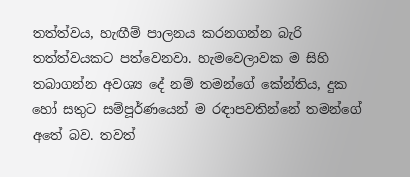තත්ත්වය, හැඟීම් පාලනය කරනගන්න බැරි තත්ත්වයකට පත්වෙනවා. හැමවෙලාවක ම සිහි තබාගන්න අවශ්‍ය දේ නම් තමන්ගේ කේන්තිය, දුක හෝ සතුට සම්පූර්ණයෙන් ම රඳාපවතින්නේ තමන්ගේ අතේ බව. තවත්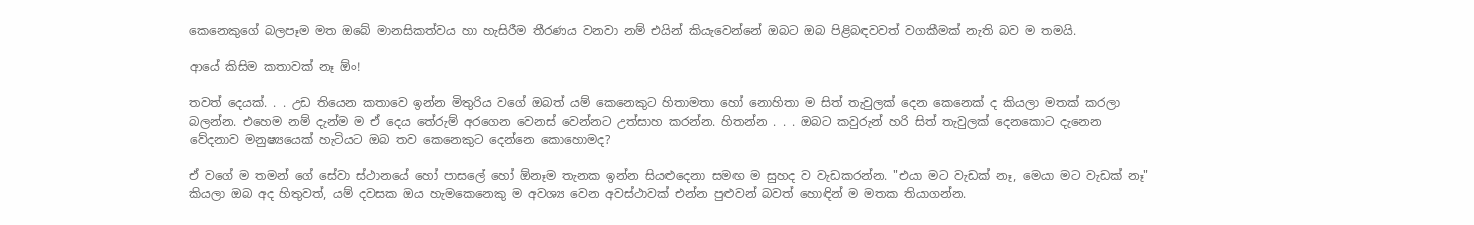කෙනෙකුගේ බලපෑම මත ඔබේ මානසිකත්වය හා හැසිරීම තීරණය වනවා නම් එයින් කියැවෙන්නේ ඔබට ඔබ පිළිබඳවවත් වගකීමක් නැති බව ම තමයි.

ආයේ කිසිම කතාවක් නෑ ඕං!

තවත් දෙයක්. . . උඩ තියෙන කතාවෙ ඉන්න මිතුරිය වගේ ඔබත් යම් කෙනෙකුට හිතාමතා හෝ නොහිතා ම සිත් තැවුලක් දෙන කෙනෙක් ද කියලා මතක් කරලා බලන්න. එහෙම නම් දැන්ම ම ඒ දෙය තේරුම් අරගෙන වෙනස් වෙන්නට උත්සාහ කරන්න. හිතන්න . . . ඔබට කවුරුන් හරි සිත් තැවුලක් දෙනකොට දැනෙන වේදනාව මනුෂ්‍යයෙක් හැටියට ඔබ තව කෙනෙකුට දෙන්නෙ කොහොමද?

ඒ වගේ ම තමන් ගේ සේවා ස්ථානයේ හෝ පාසලේ හෝ ඕනෑම තැනක ඉන්න සියළුදෙනා සමඟ ම සුහද ව වැඩකරන්න. "එයා මට වැඩක් නෑ, මෙයා මට වැඩක් නෑ" කියලා ඔබ අද හිතුවත්, යම් දවසක ඔය හැමකෙනෙකු ම අවශ්‍ය වෙන අවස්ථාවක් එන්න පුළුවන් බවත් හොඳින් ම මතක තියාගන්න.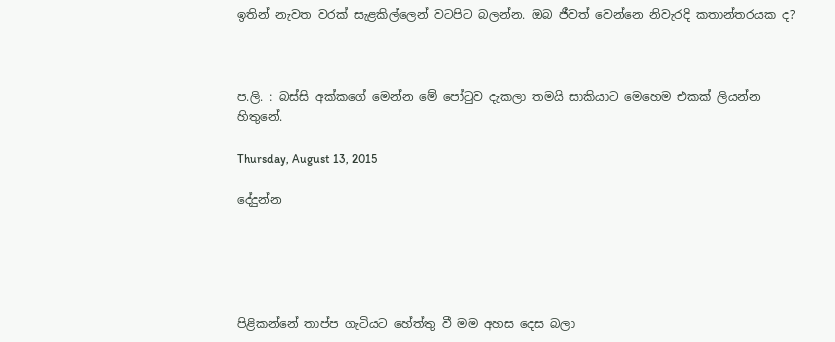ඉතින් නැවත වරක් සැළකිල්ලෙන් වටපිට බලන්න. ඔබ ජීවත් වෙන්නෙ නිවැරදි කතාන්තරයක ද?



ප.ලි. : බස්සි අක්කගේ මෙන්න මේ පෝටුව දැකලා තමයි සාකියාට මෙහෙම එකක් ලියන්න හිතුනේ.

Thursday, August 13, 2015

දේදුන්න





පිළිකන්නේ තාප්ප ගැටියට හේත්තු වී මම අහස දෙස බලා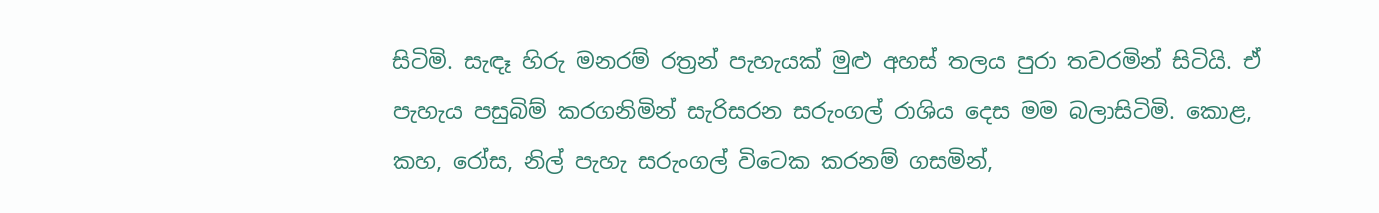සිටිමි. සැඳෑ හිරු මනරම් රත්‍රන් පැහැයක් මුළු අහස් තලය පුරා තවරමින් සිටියි. ඒ පැහැය පසුබිම් කරගනිමින් සැරිසරන සරුංගල් රාශිය දෙස මම බලාසිටිමි. කොළ, කහ, රෝස, නිල් පැහැ සරුංගල් විටෙක කරනම් ගසමින්,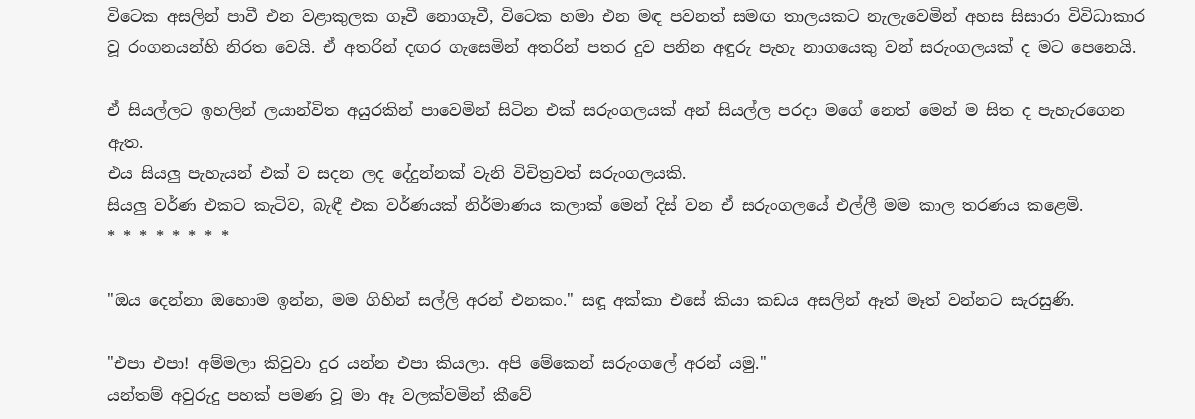විටෙක අසලින් පාවී එන වළාකුලක ගෑවී නොගෑවී, විටෙක හමා එන මඳ පවනත් සමඟ තාලයකට නැලැවෙමින් අහස සිසාරා විවිධාකාර වූ රංගනයන්හි නිරත වෙයි. ඒ අතරින් දඟර ගැසෙමින් අතරින් පතර දුව පනින අඳුරු පැහැ නාගයෙකු වන් සරුංගලයක් ද මට පෙනෙයි.

ඒ සියල්ලට ඉහලින් ලයාන්විත අයුරකින් පාවෙමින් සිටින එක් සරුංගලයක් අන් සියල්ල පරදා මගේ නෙත් මෙන් ම සිත ද පැහැරගෙන ඇත.
එය සියලු පැහැයන් එක් ව සදන ලද දේදුන්නක් වැනි විචිත්‍රවත් සරුංගලයකි.
සියලු වර්ණ එකට කැටිව, බැඳී එක වර්ණයක් නිර්මාණය කලාක් මෙන් දිස් වන ඒ සරුංගලයේ එල්ලී මම කාල තරණය කළෙමි.
* * * * * * * *

"ඔය දෙන්නා ඔහොම ඉන්න, මම ගිහින් සල්ලි අරන් එනකං." සඳූ අක්කා එසේ කියා කඩය අසලින් ඈත් මෑත් වන්නට සැරසුණි.

"එපා එපා! අම්මලා කිවුවා දුර යන්න එපා කියලා. අපි මේකෙන් සරුංගලේ අරන් යමු."
යන්තම් අවුරුදු පහක් පමණ වූ මා ඈ වලක්වමින් කීවේ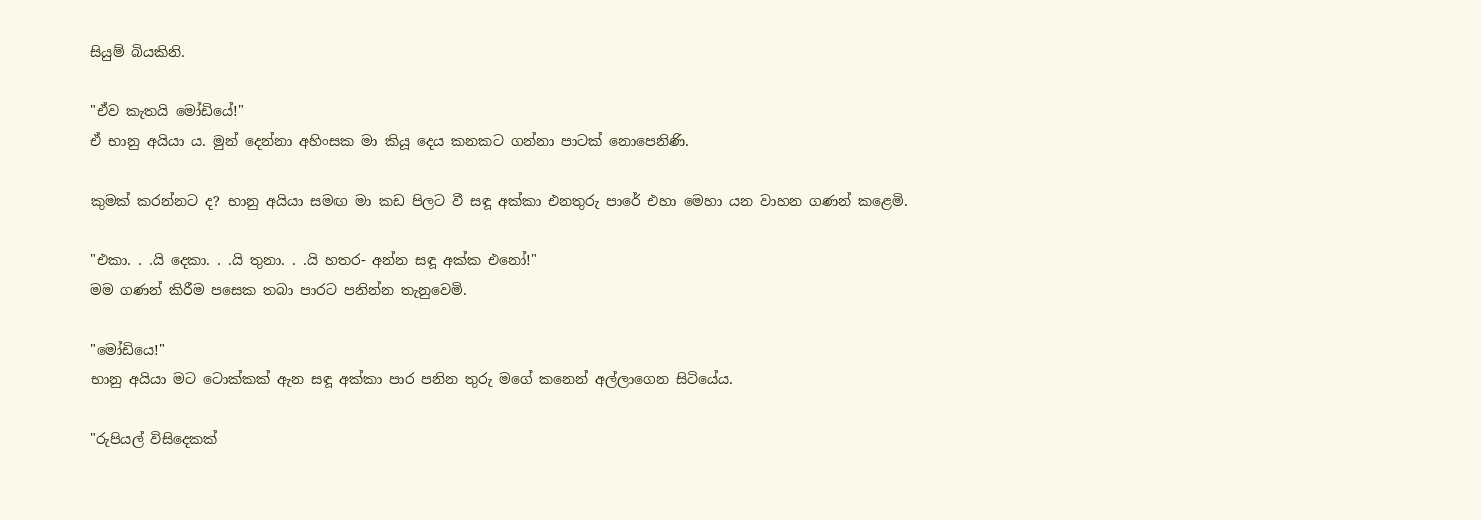සියුම් බියකිනි.

"ඒව කැතයි මෝඩියේ!"
ඒ භානු අයියා ය. මුන් දෙන්නා අහිංසක මා කියූ දෙය කනකට ගන්නා පාටක් නොපෙනිණි.

කුමක් කරන්නට ද? භානු අයියා සමඟ මා කඩ පිලට වී සඳූ අක්කා එනතුරු පාරේ එහා මෙහා යන වාහන ගණන් කළෙමි.

"එකා. . .යි දෙකා. . .යි තුනා. . .යි හතර- අන්න සඳූ අක්ක එනෝ!"
මම ගණන් කිරීම පසෙක තබා පාරට පනින්න තැනුවෙමි.

"මෝඩියෙ!"
භානු අයියා මට ටොක්කක් ඇන සඳූ අක්කා පාර පනින තුරු මගේ කනෙන් අල්ලාගෙන සිටියේය.

"රුපියල් විසිදෙකක්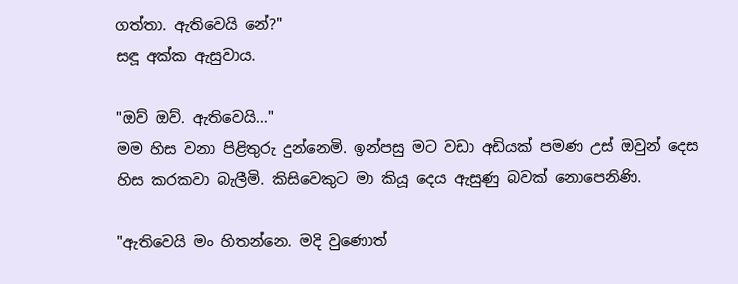ගත්තා. ඇතිවෙයි නේ?"
සඳූ අක්ක ඇසුවාය.

"ඔව් ඔව්. ඇතිවෙයි..."
මම හිස වනා පිළිතුරු දුන්නෙමි. ඉන්පසු මට වඩා අඩියක් පමණ උස් ඔවුන් දෙස හිස කරකවා බැලීමි. කිසිවෙකුට මා කියූ දෙය ඇසුණු බවක් නොපෙනිණි.

"ඇතිවෙයි මං හිතන්නෙ. මදි වුණොත්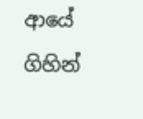ආයේ ගිහින්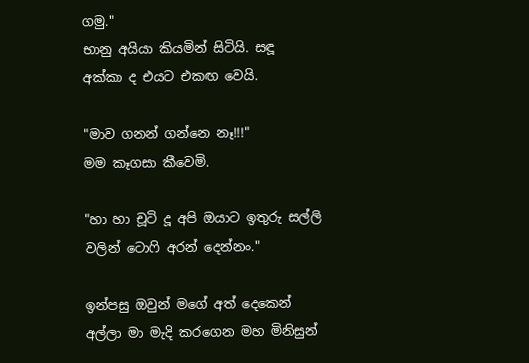ගමු."
භානු අයියා කියමින් සිටියි. සඳූ අක්කා ද එයට එකඟ වෙයි.

"මාව ගනන් ගන්නෙ නෑ!!!"
මම කෑගසා කීවෙමි.

"හා හා චූටි දූ අපි ඔයාට ඉතුරු සල්ලි වලින් ටොෆි අරන් දෙන්නං."

ඉන්පසු ඔවුන් මගේ අත් දෙකෙන් අල්ලා මා මැදි කරගෙන මහ මිනිසුන්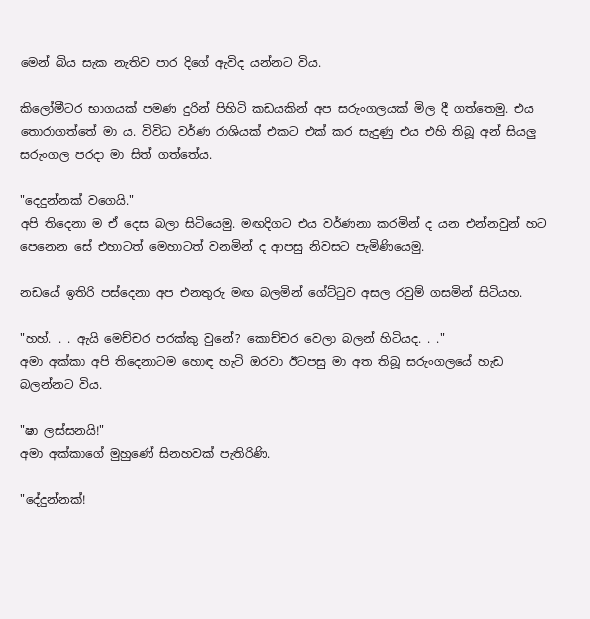මෙන් බිය සැක නැතිව පාර දිගේ ඇවිද යන්නට විය.

කිලෝමීටර භාගයක් පමණ දුරින් පිහිටි කඩයකින් අප සරුංගලයක් මිල දී ගත්තෙමු. එය තොරාගත්තේ මා ය. විවිධ වර්ණ රාශියක් එකට එක් කර සැදුණු එය එහි තිබූ අන් සියලු සරුංගල පරදා මා සිත් ගත්තේය.

"දෙදුන්නක් වගෙයි."
අපි තිදෙනා ම ඒ දෙස බලා සිටියෙමු. මඟදිගට එය වර්ණනා කරමින් ද යන එන්නවුන් හට පෙනෙන සේ එහාටත් මෙහාටත් වනමින් ද ආපසු නිවසට පැමිණියෙමු.

නඩයේ ඉතිරි පස්දෙනා අප එනතුරු මඟ බලමින් ගේට්ටුව අසල රවුම් ගසමින් සිටියහ.

"හහ්. . . ඇයි මෙච්චර පරක්කු වුනේ? කොච්චර වෙලා බලන් හිටියද. . ."
අමා අක්කා අපි තිදෙනාටම හොඳ හැටි ඔරවා ඊටපසු මා අත තිබූ සරුංගලයේ හැඩ බලන්නට විය.

"ෂා ලස්සනයි!"
අමා අක්කාගේ මුහුණේ සිනහවක් පැතිරිණි.

"දේදුන්නක්!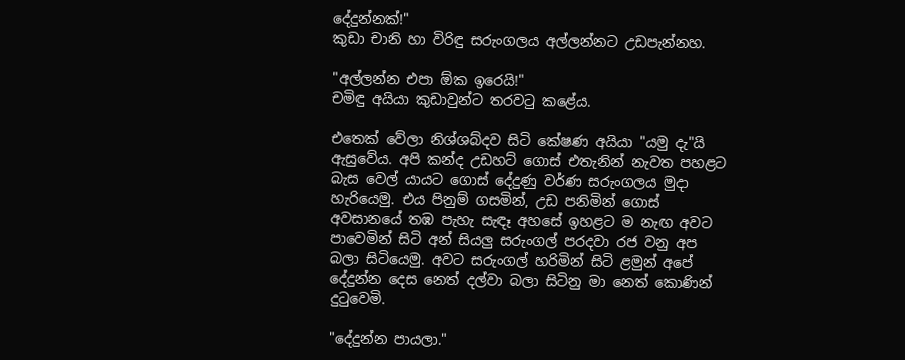දේදුන්නක්!"
කුඩා චානි හා විරිඳු සරුංගලය අල්ලන්නට උඩපැන්නහ.

"අල්ලන්න එපා ඕක ඉරෙයි!"
චමිඳු අයියා කුඩාවුන්ට තරවටු කළේය.

එතෙක් වේලා නිශ්ශබ්දව සිටි කේෂණ අයියා "යමු දැ"යි ඇසුවේය. අපි කන්ද උඩහට් ගොස් එතැනින් නැවත පහළට බැස වෙල් යායට ගොස් දේදුණු වර්ණ සරුංගලය මුදා හැරියෙමු. එය පිනුම් ගසමින්, උඩ පනිමින් ගොස් අවසානයේ තඹ පැහැ සැඳෑ අහසේ ඉහළට ම නැඟ අවට පාවෙමින් සිටි අන් සියලු සරුංගල් පරදවා රජ වනු අප බලා සිටියෙමු. අවට සරුංගල් හරිමින් සිටි ළමුන් අපේ දේදුන්න දෙස නෙත් දල්වා බලා සිටිනු මා නෙත් කොණින් දුටුවෙමි.

"දේදුන්න පායලා."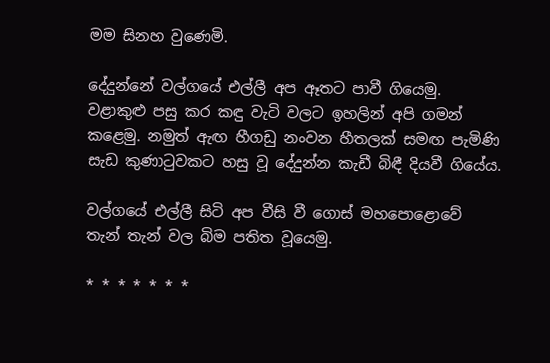මම සිනහ වුණෙමි.

දේදුන්නේ වල්ගයේ එල්ලී අප ඈතට පාවී ගියෙමු. වළාකුළු පසු කර කඳු වැටි වලට ඉහලින් අපි ගමන් කළෙමු. නමුත් ඇඟ හීගඩු නංවන හීතලක් සමඟ පැමිණි සැඩ කුණාටුවකට හසු වූ දේදුන්න කැඩී බිඳී දියවී ගියේය.

වල්ගයේ එල්ලී සිටි අප වීසි වී ගොස් මහපොළොවේ තැන් තැන් වල බිම පතිත වූයෙමු.

* * * * * * *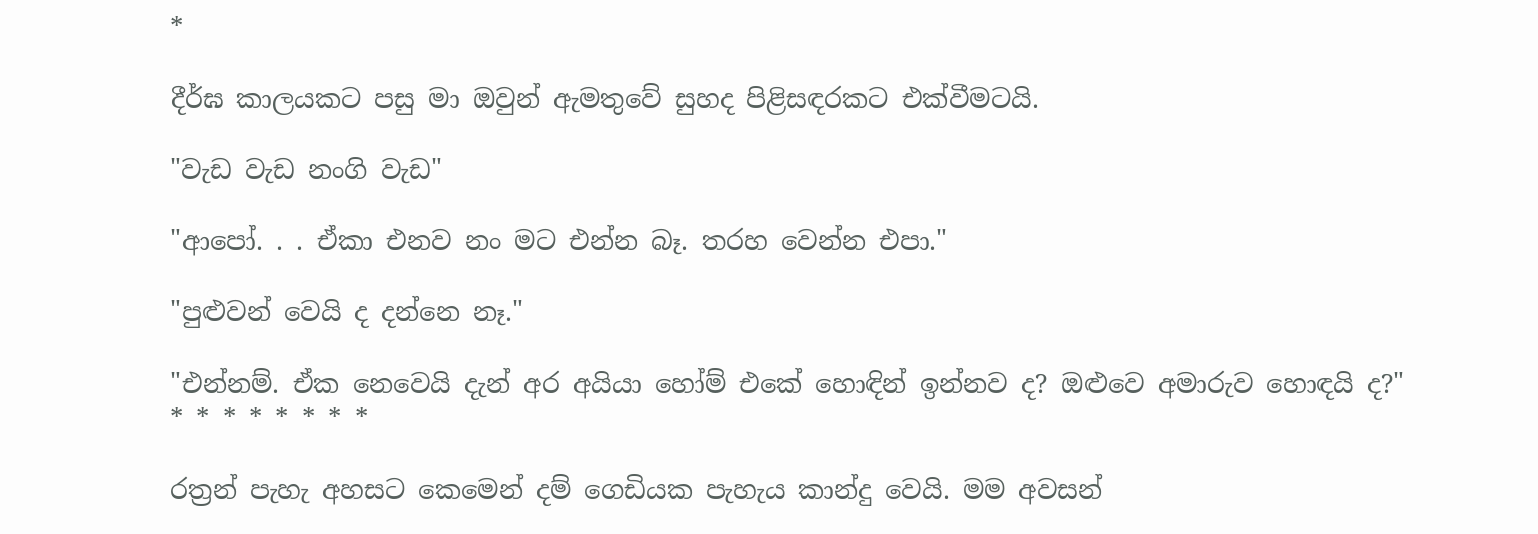*

දීර්ඝ කාලයකට පසු මා ඔවුන් ඇමතුවේ සුහද පිළිසඳරකට එක්වීමටයි.

"වැඩ වැඩ නංගි වැඩ"

"ආපෝ. . . ඒකා එනව නං මට එන්න බෑ. තරහ වෙන්න එපා."

"පුළුවන් වෙයි ද දන්නෙ නෑ."

"එන්නම්. ඒක නෙවෙයි දැන් අර අයියා හෝම් එකේ හොඳින් ඉන්නව ද? ඔළුවෙ අමාරුව හොඳයි ද?"
* * * * * * * *

රත්‍රන් පැහැ අහසට කෙමෙන් දම් ගෙඩියක පැහැය කාන්දු වෙයි. මම අවසන්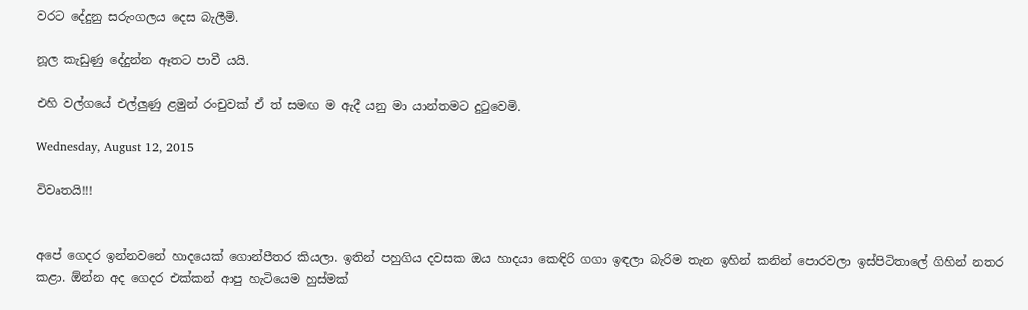වරට දේදුනු සරුංගලය දෙස බැලීමි.

නූල කැඩුණු දේදුන්න ඈතට පාවී යයි.

එහි වල්ගයේ එල්ලුණු ළමුන් රංචුවක් ඒ ත් සමඟ ම ඇදී යනු මා යාන්තමට දුටුවෙමි.

Wednesday, August 12, 2015

විවෘතයි!!!


අපේ ගෙදර ඉන්නවනේ හාදයෙක් ගොන්පීතර කියලා. ඉතින් පහුගිය දවසක ඔය හාදයා කෙඳිරි ගගා ඉඳලා බැරිම තැන ඉහින් කනින් පොරවලා ඉස්පිටිතාලේ ගිහින් නතර කළා. ඕන්න අද ගෙදර එක්කන් ආපු හැටියෙම හුස්මක්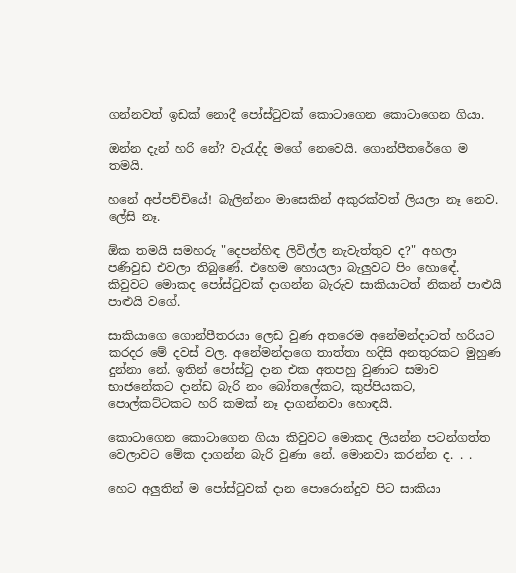ගන්නවත් ඉඩක් නොදී පෝස්ටුවක් කොටාගෙන කොටාගෙන ගියා.

ඔන්න දැන් හරි නේ? වැරැද්ද මගේ නෙවෙයි. ගොන්පීතරේගෙ ම තමයි.

හනේ අප්පච්චියේ! බැලින්නං මාසෙකින් අකුරක්වත් ලියලා නෑ නෙව. ලේසි නෑ.

ඕක තමයි සමහරු "දෙපන්හිඳ ලිවිල්ල නැවැත්තුව ද?" අහලා පණිවුඩ එවලා තිබුණේ. එහෙම හොයලා බැලුවට පිං හොඳේ.
කිවුවට මොකද පෝස්ටුවක් දාගන්න බැරුව සාකියාටත් නිකන් පාළුයි පාළුයි වගේ.

සාකියාගෙ ගොන්පීතරයා ලෙඩ වුණ අතරෙම අනේමන්දාටත් හරියට කරදර මේ දවස් වල. අනේමන්දාගෙ තාත්තා හදිසි අනතුරකට මුහුණ දුන්නා නේ. ඉතින් පෝස්ටු දාන එක අතපහු වුණාට සමාව භාජනේකට දාන්ඩ බැරි නං බෝතලේකට, කුප්පියකට, පොල්කට්ටකට හරි කමක් නෑ දාගන්නවා හොඳයි.

කොටාගෙන කොටාගෙන ගියා කිවුවට මොකද ලියන්න පටන්ගත්ත වෙලාවට මේක දාගන්න බැරි වුණා නේ. මොනවා කරන්න ද. . .

හෙට අලුතින් ම පෝස්ටුවක් දාන පොරොන්දුව පිට සාකියා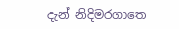දැන් නිදිමරගාතෙ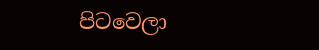පිටවෙලා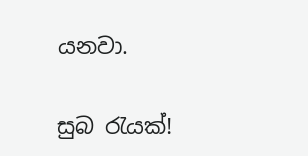යනවා.

සුබ රැයක්!